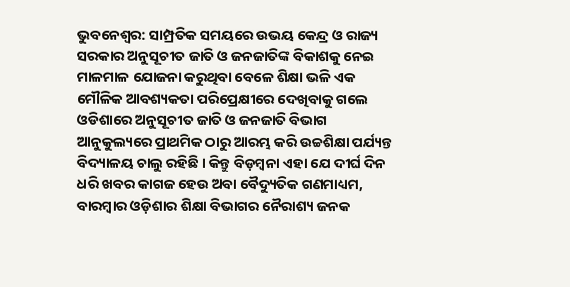ଭୁବନେଶ୍ୱର: ସାମ୍ପ୍ରତିକ ସମୟରେ ଉଭୟ କେନ୍ଦ୍ର ଓ ରାଜ୍ୟ ସରକାର ଅନୁସୂଚୀତ ଜାତି ଓ ଜନଜାତିଙ୍କ ବିକାଶକୁ ନେଇ ମାଳମାଳ ଯୋଜନା କରୁଥିବା ବେଳେ ଶିକ୍ଷା ଭଳି ଏକ ମୌଳିକ ଆବଶ୍ୟକତା ପରିପ୍ରେକ୍ଷୀରେ ଦେଖିବାକୁ ଗଲେ ଓଡିଶାରେ ଅନୁସୂଚୀତ ଜାତି ଓ ଜନଜାତି ବିଭାଗ ଆନୁକୁଲ୍ୟରେ ପ୍ରାଥମିକ ଠାରୁ ଆରମ୍ଭ କରି ଉଚ୍ଚଶିକ୍ଷା ପର୍ଯ୍ୟନ୍ତ ବିଦ୍ୟାଳୟ ଚାଲୁ ରହିଛି । କିନ୍ତୁ ବିଡ଼ମ୍ବନା ଏହା ଯେ ଦୀର୍ଘ ଦିନ ଧରି ଖବର କାଗଜ ହେଉ ଅବା ବୈଦ୍ୟୁତିକ ଗଣମାଧ୍ୟମ, ବାରମ୍ବାର ଓଡ଼ିଶାର ଶିକ୍ଷା ବିଭାଗର ନୈରାଶ୍ୟ ଜନକ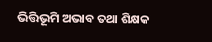ଭିତ୍ତିଭୂମି ଅଭାବ ତଥା ଶିକ୍ଷକ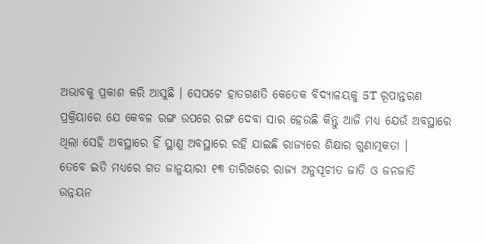ଅଭାବକୁ ପ୍ରକାଶ କରି ଆସୁଛି । ସେପଟେ ହାତଗଣତି କେତେକ ବିଦ୍ୟାଳୟକୁ 5T ରୂପାନ୍ତରଣ ପ୍ରକ୍ରିୟାରେ ଯେ କେବଳ ରଙ୍ଗ ଉପରେ ରଙ୍ଗ ଦେବା ସାର ହେଉଛି କିନ୍ତୁ ଆଜି ମଧ୍ୟ ଯେଉଁ ଅବସ୍ଥାରେ ଥିଲା ସେହି ଅବସ୍ଥାରେ ହିଁ ସ୍ଥାଣୁ ଅବସ୍ଥାରେ ରହି ଯାଇଛି ରାଜ୍ୟରେ ଶିକ୍ଷାର ଗୁଣାତ୍ମକତା ।
ତେବେ ଇତି ମଧ୍ୟରେ ଗତ ଜାନୁୟାରୀ ୧୩ ତାରିଖରେ ରାଜ୍ୟ ଅନୁସୂଚୀତ ଜାତି ଓ ଜନଜାତି ଉନ୍ନୟନ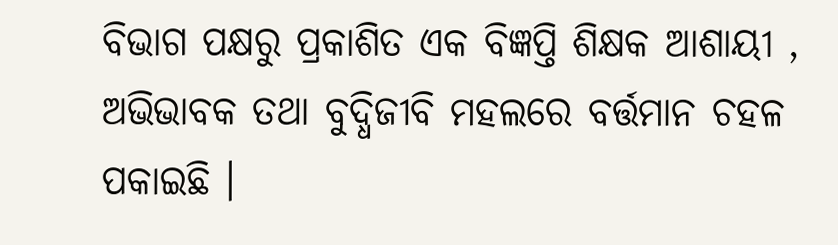ବିଭାଗ ପକ୍ଷରୁ ପ୍ରକାଶିତ ଏକ ବିଜ୍ଞପ୍ତି ଶିକ୍ଷକ ଆଶାୟୀ , ଅଭିଭାବକ ତଥା ବୁଦ୍ଧିଜୀବି ମହଲରେ ବର୍ତ୍ତମାନ ଚହଳ ପକାଇଛି ।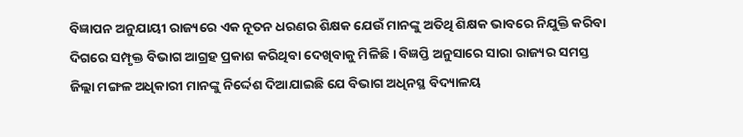ବିଜ୍ଞାପନ ଅନୁଯାୟୀ ରାଜ୍ୟରେ ଏକ ନୂତନ ଧରଣର ଶିକ୍ଷକ ଯେଉଁ ମାନଙ୍କୁ ଅତିଥି ଶିକ୍ଷକ ଭାବରେ ନିଯୁକ୍ତି କରିବା ଦିଗରେ ସମ୍ପୃକ୍ତ ବିଭାଗ ଆଗ୍ରହ ପ୍ରକାଶ କରିଥିବା ଦେଖିବାକୁ ମିଳିଛି । ବିଜ୍ଞପ୍ତି ଅନୁସାରେ ସାରା ରାଜ୍ୟର ସମସ୍ତ ଜିଲ୍ଲା ମଙ୍ଗଳ ଅଧିକାରୀ ମାନଙ୍କୁ ନିର୍ଦ୍ଦେଶ ଦିଆଯାଇଛି ଯେ ବିଭାଗ ଅଧିନସ୍ଥ ବିଦ୍ୟାଳୟ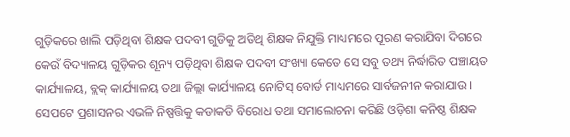ଗୁଡ଼ିକରେ ଖାଲି ପଡ଼ିଥିବା ଶିକ୍ଷକ ପଦବୀ ଗୁଡିକୁ ଅତିଥି ଶିକ୍ଷକ ନିଯୁକ୍ତି ମାଧ୍ୟମରେ ପୂରଣ କରାଯିବା ଦିଗରେ କେଉଁ ବିଦ୍ୟାଳୟ ଗୁଡ଼ିକର ଶୂନ୍ୟ ପଡ଼ିଥିବା ଶିକ୍ଷକ ପଦବୀ ସଂଖ୍ୟା କେତେ ସେ ସବୁ ତଥ୍ୟ ନିର୍ଦ୍ଧାରିତ ପଞ୍ଚାୟତ କାର୍ଯ୍ୟାଳୟ, ବ୍ଲକ୍ କାର୍ଯ୍ୟାଳୟ ତଥା ଜିଲ୍ଲା କାର୍ଯ୍ୟାଳୟ ନୋଟିସ୍ ବୋର୍ଡ ମାଧ୍ୟମରେ ସାର୍ବଜନୀନ କରାଯାଉ ।
ସେପଟେ ପ୍ରଶାସନର ଏଭଳି ନିଷ୍ପତ୍ତିକୁ କଡାକଡି ବିରୋଧ ତଥା ସମାଲୋଚନା କରିଛି ଓଡ଼ିଶା କନିଷ୍ଠ ଶିକ୍ଷକ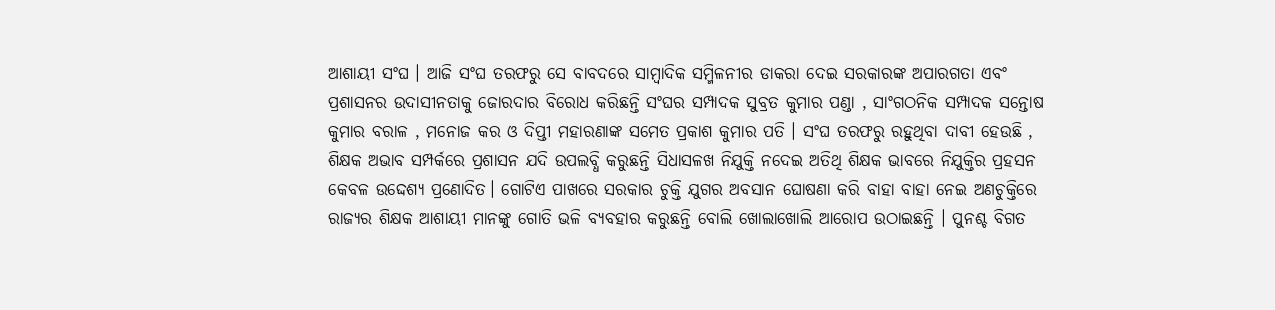ଆଶାୟୀ ସଂଘ । ଆଜି ସଂଘ ତରଫରୁ ସେ ବାବଦରେ ସାମ୍ବାଦିକ ସମ୍ମିଳନୀର ଡାକରା ଦେଇ ସରକାରଙ୍କ ଅପାରଗତା ଏବଂ ପ୍ରଶାସନର ଉଦାସୀନତାକୁ ଜୋରଦାର ବିରୋଧ କରିଛନ୍ତି ସଂଘର ସମ୍ପାଦକ ସୁବ୍ରତ କୁମାର ପଣ୍ଡା , ସାଂଗଠନିକ ସମ୍ପାଦକ ସନ୍ତୋଷ କୁମାର ବରାଳ , ମନୋଜ କର ଓ ଦିପ୍ତୀ ମହାରଣାଙ୍କ ସମେତ ପ୍ରକାଶ କୁମାର ପତି । ସଂଘ ତରଫରୁ ରହୁଥିବା ଦାବୀ ହେଉଛି , ଶିକ୍ଷକ ଅଭାବ ସମ୍ପର୍କରେ ପ୍ରଶାସନ ଯଦି ଉପଲବ୍ଧି କରୁଛନ୍ତି ସିଧାସଳଖ ନିଯୁକ୍ତି ନଦେଇ ଅତିଥି ଶିକ୍ଷକ ଭାବରେ ନିଯୁକ୍ତିର ପ୍ରହସନ କେବଳ ଉଦ୍ଦେଶ୍ୟ ପ୍ରଣୋଦିତ। ଗୋଟିଏ ପାଖରେ ସରକାର ଚୁକ୍ତି ଯୁଗର ଅବସାନ ଘୋଷଣା କରି ବାହା ବାହା ନେଇ ଅଣଚୁକ୍ତିରେ ରାଜ୍ୟର ଶିକ୍ଷକ ଆଶାୟୀ ମାନଙ୍କୁ ଗୋତି ଭଳି ବ୍ଯବହାର କରୁଛନ୍ତି ବୋଲି ଖୋଲାଖୋଲି ଆରୋପ ଉଠାଇଛନ୍ତି । ପୁନଶ୍ଚ ବିଗତ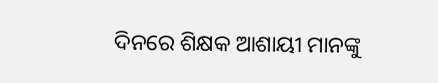ଦିନରେ ଶିକ୍ଷକ ଆଶାୟୀ ମାନଙ୍କୁ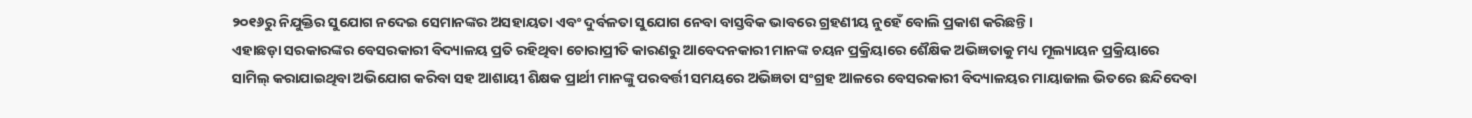୨୦୧୬ରୁ ନିଯୁକ୍ତିର ସୁଯୋଗ ନଦେଇ ସେମାନଙ୍କର ଅସହାୟତା ଏବଂ ଦୁର୍ବଳତା ସୁଯୋଗ ନେବା ବାସ୍ତବିକ ଭାବରେ ଗ୍ରହଣୀୟ ନୁହେଁ ବୋଲି ପ୍ରକାଶ କରିଛନ୍ତି ।
ଏହାଛଡ଼ା ସରକାରଙ୍କର ବେସରକାରୀ ବିଦ୍ୟାଳୟ ପ୍ରତି ରହିଥିବା ଚୋରାପ୍ରୀତି କାରଣରୁ ଆବେଦନକାରୀ ମାନଙ୍କ ଚୟନ ପ୍ରକ୍ରିୟାରେ ଶୈକ୍ଷିକ ଅଭିଜ୍ଞତାକୁ ମଧ୍ୟ ମୂଲ୍ୟାୟନ ପ୍ରକ୍ରିୟାରେ ସାମିଲ୍ କରାଯାଇଥିବା ଅଭିଯୋଗ କରିବା ସହ ଆଶାୟୀ ଶିକ୍ଷକ ପ୍ରାର୍ଥୀ ମାନଙ୍କୁ ପରବର୍ତ୍ତୀ ସମୟରେ ଅଭିଜ୍ଞତା ସଂଗ୍ରହ ଆଳରେ ବେସରକାରୀ ବିଦ୍ୟାଳୟର ମାୟାଜାଲ ଭିତରେ ଛନ୍ଦିଦେବା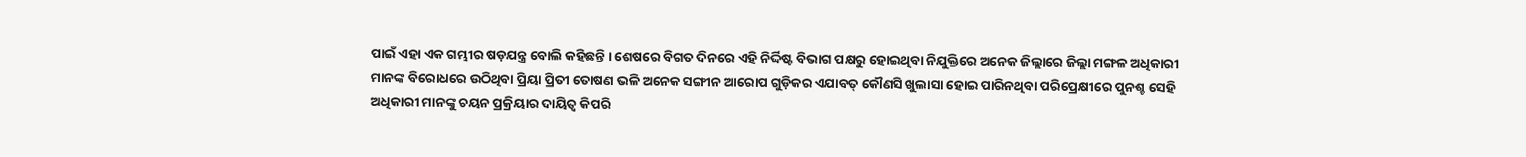ପାଇଁ ଏହା ଏକ ଗମ୍ଭୀର ଷଡ଼ଯନ୍ତ୍ର ବୋଲି କହିଛନ୍ତି । ଶେଷରେ ବିଗତ ଦିନରେ ଏହି ନିର୍ଦ୍ଦିଷ୍ଟ ବିଭାଗ ପକ୍ଷରୁ ହୋଇଥିବା ନିଯୁକ୍ତିରେ ଅନେକ ଜିଲ୍ଲାରେ ଜିଲ୍ଲା ମଙ୍ଗଳ ଅଧିକାରୀ ମାନଙ୍କ ବିରୋଧରେ ଉଠିଥିବା ପ୍ରିୟା ପ୍ରିତୀ ତୋଷଣ ଭଳି ଅନେକ ସଙ୍ଗୀନ ଆରୋପ ଗୁଡ଼ିକର ଏଯାବତ୍ କୌଣସି ଖୁଲାସା ହୋଇ ପାରିନଥିବା ପରିପ୍ରେକ୍ଷୀରେ ପୁନଶ୍ଚ ସେହି ଅଧିକାରୀ ମାନଙ୍କୁ ଚୟନ ପ୍ରକ୍ରିୟାର ଦାୟିତ୍ଵ କିପରି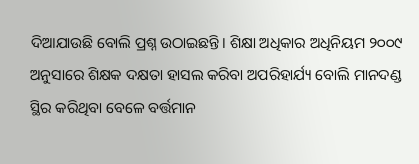ଦିଆଯାଉଛି ବୋଲି ପ୍ରଶ୍ନ ଉଠାଇଛନ୍ତି। ଶିକ୍ଷା ଅଧିକାର ଅଧିନିୟମ ୨୦୦୯ ଅନୁସାରେ ଶିକ୍ଷକ ଦକ୍ଷତା ହାସଲ କରିବା ଅପରିହାର୍ଯ୍ୟ ବୋଲି ମାନଦଣ୍ଡ ସ୍ଥିର କରିଥିବା ବେଳେ ବର୍ତ୍ତମାନ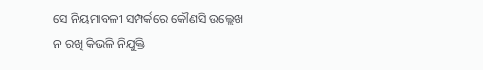ସେ ନିୟମାବଳୀ ସମ୍ପର୍କରେ କୌଣସି ଉଲ୍ଲେଖ ନ ରଖି କିଭଳି ନିଯୁକ୍ତି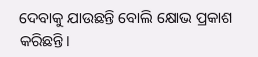ଦେବାକୁ ଯାଉଛନ୍ତି ବୋଲି କ୍ଷୋଭ ପ୍ରକାଶ କରିଛନ୍ତି।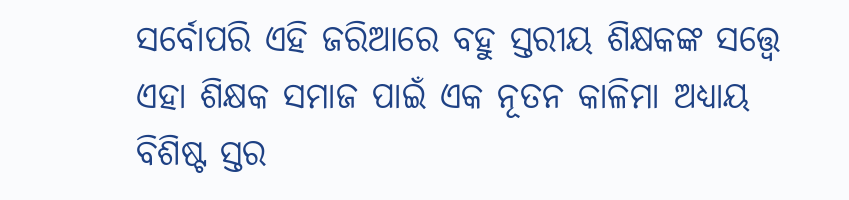ସର୍ବୋପରି ଏହି ଜରିଆରେ ବହୁ ସ୍ତରୀୟ ଶିକ୍ଷକଙ୍କ ସତ୍ତ୍ଵେ ଏହା ଶିକ୍ଷକ ସମାଜ ପାଇଁ ଏକ ନୂତନ କାଳିମା ଅଧ୍ୟାୟ ବିଶିଷ୍ଟ ସ୍ତର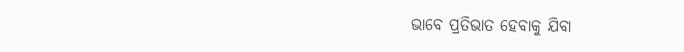ଭାବେ ପ୍ରତିଭାତ ହେବାକୁ ଯିବା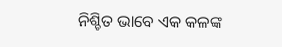ନିଶ୍ଚିତ ଭାବେ ଏକ କଳଙ୍କ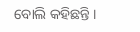ବୋଲି କହିଛନ୍ତି ।